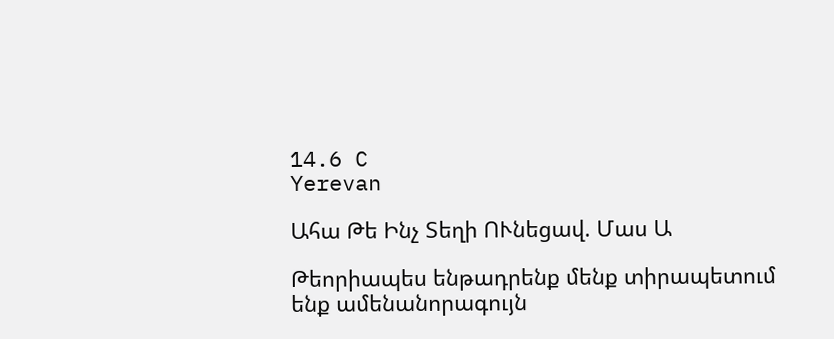14.6 C
Yerevan

Ահա Թե Ինչ Տեղի ՈՒնեցավ. Մաս Ա

Թեորիապես ենթադրենք մենք տիրապետում ենք ամենանորագույն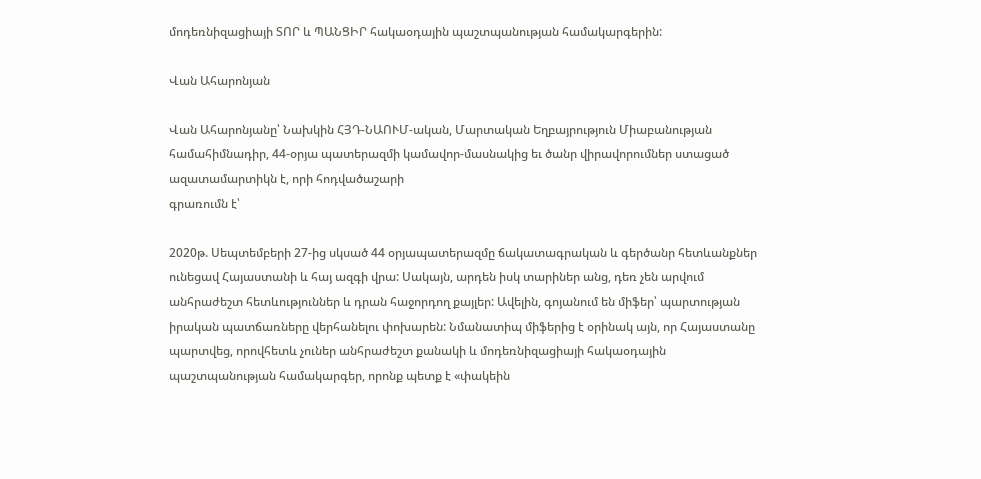մոդեռնիզացիայի ՏՈՐ և ՊԱՆՑԻՐ հակաօդային պաշտպանության համակարգերին:

Վան Ահարոնյան

Վան Ահարոնյանը՝ Նախկին ՀՅԴ-ՆԱՈՒՄ-ական, Մարտական Եղբայրություն Միաբանության համահիմնադիր, 44-օրյա պատերազմի կամավոր-մասնակից եւ ծանր վիրավորումներ ստացած ազատամարտիկն է, որի հոդվածաշարի
գրառումն է՝

2020թ. Սեպտեմբերի 27-ից սկսած 44 օրյապատերազմը ճակատագրական և գերծանր հետևանքներ ունեցավ Հայաստանի և հայ ազգի վրա: Սակայն, արդեն իսկ տարիներ անց, դեռ չեն արվում անհրաժեշտ հետևություններ և դրան հաջորդող քայլեր: Ավելին, գոյանում են միֆեր՝ պարտության իրական պատճառները վերհանելու փոխարեն: Նմանատիպ միֆերից է օրինակ այն, որ Հայաստանը պարտվեց, որովհետև չուներ անհրաժեշտ քանակի և մոդեռնիզացիայի հակաօդային պաշտպանության համակարգեր, որոնք պետք է «փակեին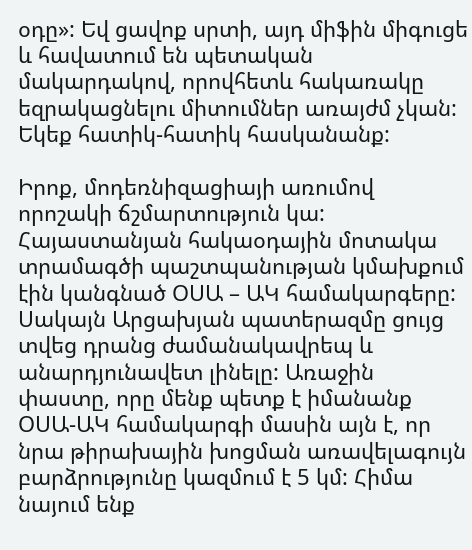օդը»: Եվ ցավոք սրտի, այդ միֆին միգուցե և հավատում են պետական մակարդակով, որովհետև հակառակը եզրակացնելու միտումներ առայժմ չկան:  Եկեք հատիկ-հատիկ հասկանանք:

Իրոք, մոդեռնիզացիայի առումով որոշակի ճշմարտություն կա: Հայաստանյան հակաօդային մոտակա տրամագծի պաշտպանության կմախքում էին կանգնած ՕՍԱ – ԱԿ համակարգերը: Սակայն Արցախյան պատերազմը ցույց տվեց դրանց ժամանակավրեպ և անարդյունավետ լինելը: Առաջին փաստը, որը մենք պետք է իմանանք ՕՍԱ-ԱԿ համակարգի մասին այն է, որ նրա թիրախային խոցման առավելագույն բարձրությունը կազմում է 5 կմ: Հիմա նայում ենք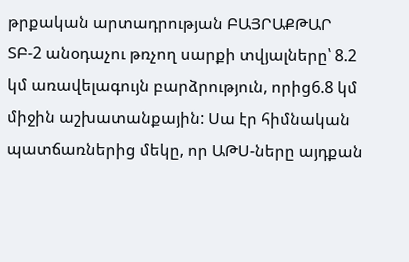թրքական արտադրության ԲԱՅՐԱՔԹԱՐ ՏԲ‑2 անօդաչու թռչող սարքի տվյալները՝ 8.2 կմ առավելագույն բարձրություն, որից6.8 կմ միջին աշխատանքային: Սա էր հիմնական պատճառներից մեկը, որ ԱԹՍ-ները այդքան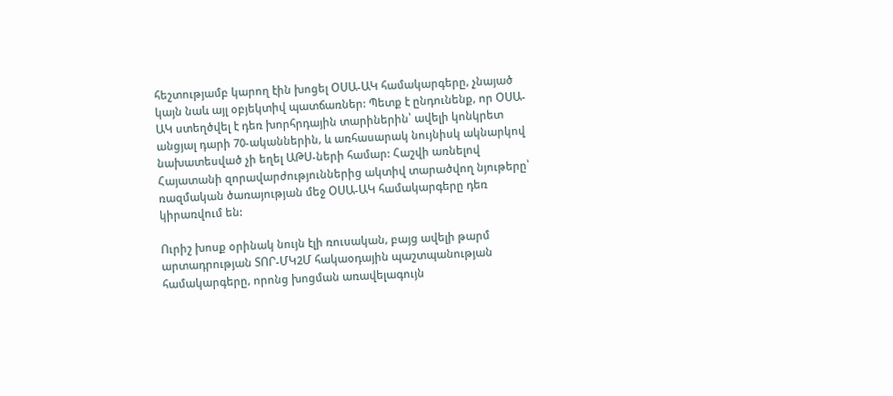հեշտությամբ կարող էին խոցել ՕՍԱ-ԱԿ համակարգերը, չնայած կայն նաև այլ օբյեկտիվ պատճառներ: Պետք է ընդունենք, որ ՕՍԱ-ԱԿ ստեղծվել է դեռ խորհրդային տարիներին՝ ավելի կոնկրետ անցյալ դարի 70-ականներին, և առհասարակ նույնիսկ ակնարկով նախատեսված չի եղել ԱԹՍ-ների համար: Հաշվի առնելով Հայատանի զորավարժություններից ակտիվ տարածվող նյութերը՝ ռազմական ծառայության մեջ ՕՍԱ-ԱԿ համակարգերը դեռ կիրառվում են:

Ուրիշ խոսք օրինակ նույն էլի ռուսական, բայց ավելի թարմ արտադրության ՏՈՐ-ՄԿ2Մ հակաօդային պաշտպանության համակարգերը, որոնց խոցման առավելագույն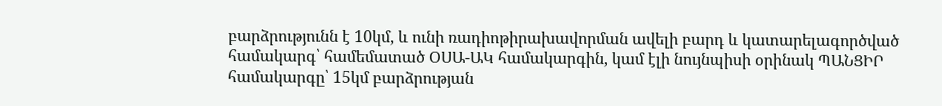բարձրությունն է 10կմ, և ունի ռադիոթիրախավորման ավելի բարդ և կատարելագործված համակարգ՝ համեմատած ՕՍԱ-ԱԿ համակարգին, կամ էլի նույնպիսի օրինակ ՊԱՆՑԻՐ համակարգը՝ 15կմ բարձրության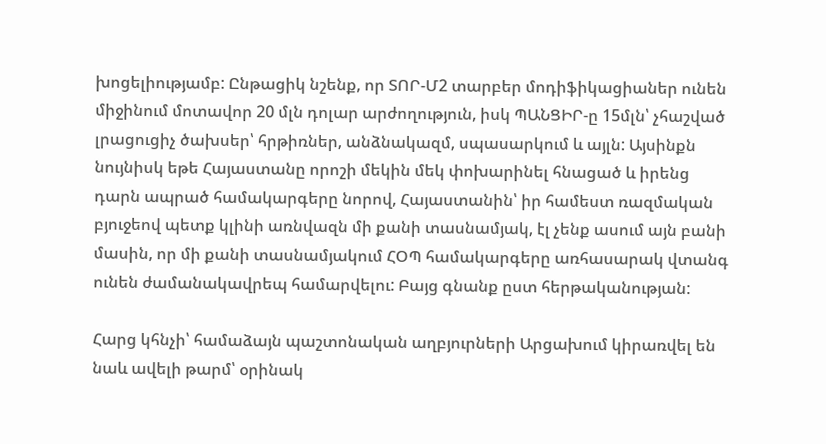խոցելիությամբ: Ընթացիկ նշենք, որ ՏՈՐ-Մ2 տարբեր մոդիֆիկացիաներ ունեն միջինում մոտավոր 20 մլն դոլար արժողություն, իսկ ՊԱՆՑԻՐ‑ը 15մլն՝ չհաշված լրացուցիչ ծախսեր՝ հրթիռներ, անձնակազմ, սպասարկում և այլն: Այսինքն նույնիսկ եթե Հայաստանը որոշի մեկին մեկ փոխարինել հնացած և իրենց դարն ապրած համակարգերը նորով, Հայաստանին՝ իր համեստ ռազմական բյուջեով պետք կլինի առնվազն մի քանի տասնամյակ, էլ չենք ասում այն բանի մասին, որ մի քանի տասնամյակում ՀՕՊ համակարգերը առհասարակ վտանգ ունեն ժամանակավրեպ համարվելու: Բայց գնանք ըստ հերթականության:

Հարց կհնչի՝ համաձայն պաշտոնական աղբյուրների Արցախում կիրառվել են նաև ավելի թարմ՝ օրինակ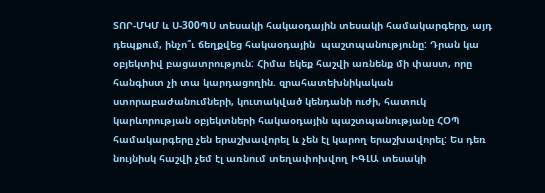ՏՈՐ-ՄԿՄ և Ս‑300ՊՍ տեսակի հակաօդային տեսակի համակարգերը, այդ դեպքում, ինչո՞ւ ճեղքվեց հակաօդային  պաշտպանությունը: Դրան կա օբյեկտիվ բացատրություն: Հիմա եկեք հաշվի առնենք մի փաստ, որը հանգիստ չի տա կարդացողին. զրահատեխնիկական ստորաբաժանումների, կուտակված կենդանի ուժի, հատուկ կարևորության օբյեկտների հակաօդային պաշտպանությանը ՀՕՊ համակարգերը չեն երաշխավորել և չեն էլ կարող երաշխավորել: Ես դեռ նույնիսկ հաշվի չեմ էլ առնում տեղափոխվող ԻԳԼԱ տեսակի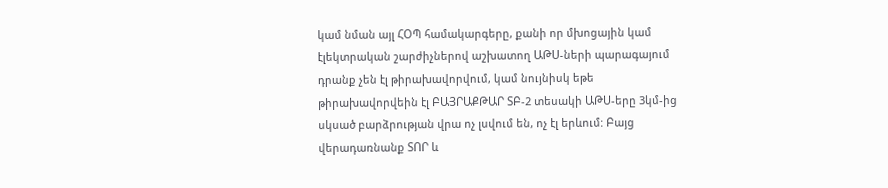կամ նման այլ ՀՕՊ համակարգերը, քանի որ մխոցային կամ էլեկտրական շարժիչներով աշխատող ԱԹՍ-ների պարագայում դրանք չեն էլ թիրախավորվում, կամ նույնիսկ եթե թիրախավորվեին էլ ԲԱՅՐԱՔԹԱՐ ՏԲ‑2 տեսակի ԱԹՍ-երը 3կմ-ից սկսած բարձրության վրա ոչ լսվում են, ոչ էլ երևում: Բայց վերադառնանք ՏՈՐ և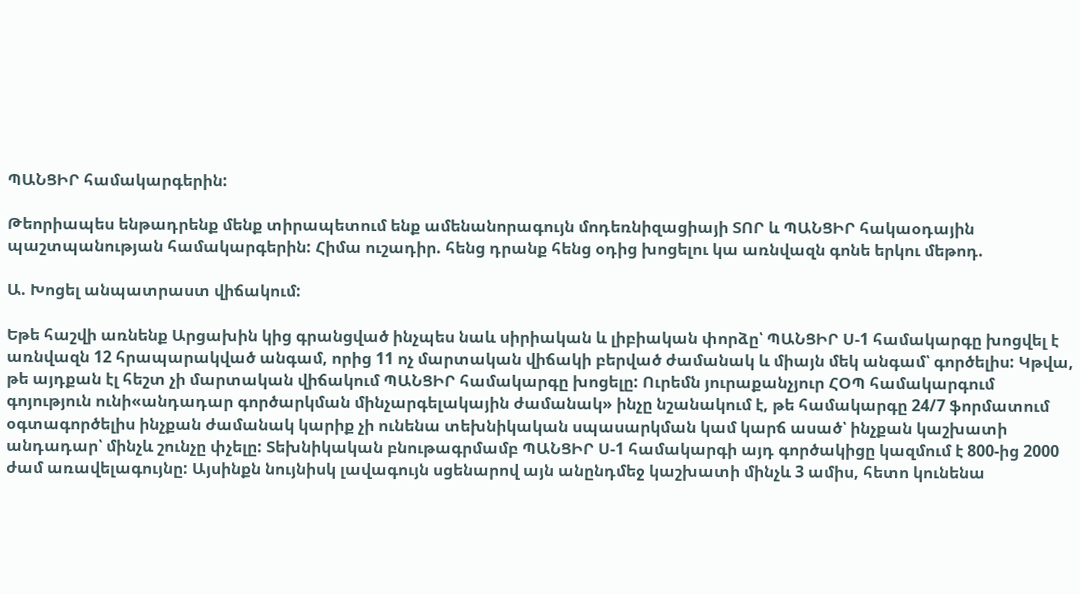ՊԱՆՑԻՐ համակարգերին:

Թեորիապես ենթադրենք մենք տիրապետում ենք ամենանորագույն մոդեռնիզացիայի ՏՈՐ և ՊԱՆՑԻՐ հակաօդային պաշտպանության համակարգերին: Հիմա ուշադիր. հենց դրանք հենց օդից խոցելու կա առնվազն գոնե երկու մեթոդ.

Ա. Խոցել անպատրաստ վիճակում:

Եթե հաշվի առնենք Արցախին կից գրանցված ինչպես նաև սիրիական և լիբիական փորձը՝ ՊԱՆՑԻՐ Ս‑1 համակարգը խոցվել է առնվազն 12 հրապարակված անգամ, որից 11 ոչ մարտական վիճակի բերված ժամանակ և միայն մեկ անգամ՝ գործելիս: Կթվա, թե այդքան էլ հեշտ չի մարտական վիճակում ՊԱՆՑԻՐ համակարգը խոցելը: Ուրեմն յուրաքանչյուր ՀՕՊ համակարգում գոյություն ունի«անդադար գործարկման մինչարգելակային ժամանակ» ինչը նշանակում է, թե համակարգը 24/7 ֆորմատում օգտագործելիս ինչքան ժամանակ կարիք չի ունենա տեխնիկական սպասարկման կամ կարճ ասած՝ ինչքան կաշխատի անդադար՝ մինչև շունչը փչելը: Տեխնիկական բնութագրմամբ ՊԱՆՑԻՐ Ս‑1 համակարգի այդ գործակիցը կազմում է 800-ից 2000 ժամ առավելագույնը: Այսինքն նույնիսկ լավագույն սցենարով այն անընդմեջ կաշխատի մինչև 3 ամիս, հետո կունենա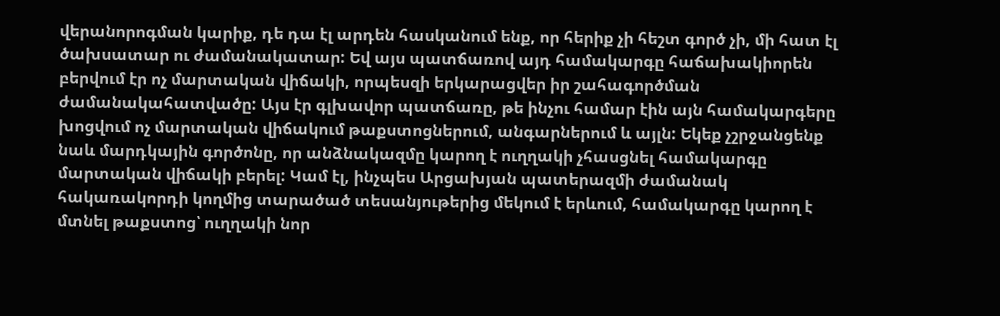վերանորոգման կարիք, դե դա էլ արդեն հասկանում ենք, որ հերիք չի հեշտ գործ չի, մի հատ էլ ծախսատար ու ժամանակատար: Եվ այս պատճառով այդ համակարգը հաճախակիորեն բերվում էր ոչ մարտական վիճակի, որպեսզի երկարացվեր իր շահագործման ժամանակահատվածը: Այս էր գլխավոր պատճառը, թե ինչու համար էին այն համակարգերը խոցվում ոչ մարտական վիճակում թաքստոցներում, անգարներում և այլն: Եկեք չշրջանցենք նաև մարդկային գործոնը, որ անձնակազմը կարող է ուղղակի չհասցնել համակարգը մարտական վիճակի բերել: Կամ էլ, ինչպես Արցախյան պատերազմի ժամանակ հակառակորդի կողմից տարածած տեսանյութերից մեկում է երևում, համակարգը կարող է մտնել թաքստոց՝ ուղղակի նոր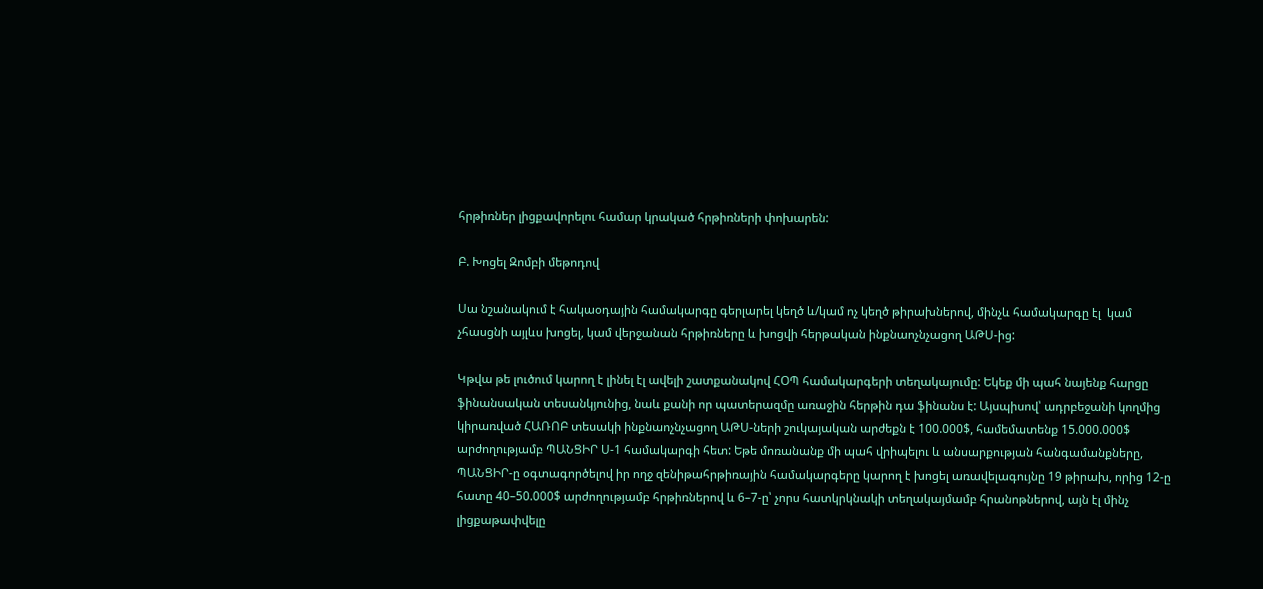հրթիռներ լիցքավորելու համար կրակած հրթիռների փոխարեն:

Բ. Խոցել Զոմբի մեթոդով

Սա նշանակում է հակաօդային համակարգը գերլարել կեղծ և/կամ ոչ կեղծ թիրախներով, մինչև համակարգը էլ  կամ չհասցնի այլևս խոցել, կամ վերջանան հրթիռները և խոցվի հերթական ինքնաոչնչացող ԱԹՍ-ից:

Կթվա թե լուծում կարող է լինել էլ ավելի շատքանակով ՀՕՊ համակարգերի տեղակայումը: Եկեք մի պահ նայենք հարցը ֆինանսական տեսանկյունից, նաև քանի որ պատերազմը առաջին հերթին դա ֆինանս է: Այսպիսով՝ ադրբեջանի կողմից կիրառված ՀԱՌՈԲ տեսակի ինքնաոչնչացող ԱԹՍ-ների շուկայական արժեքն է 100.000$, համեմատենք 15.000.000$ արժողությամբ ՊԱՆՑԻՐ Ս‑1 համակարգի հետ: Եթե մոռանանք մի պահ վրիպելու և անսարքության հանգամանքները, ՊԱՆՑԻՐ‑ը օգտագործելով իր ողջ զենիթահրթիռային համակարգերը կարող է խոցել առավելագույնը 19 թիրախ, որից 12‑ը հատը 40–50.000$ արժողությամբ հրթիռներով և 6–7‑ը՝ չորս հատկրկնակի տեղակայմամբ հրանոթներով, այն էլ մինչ լիցքաթափվելը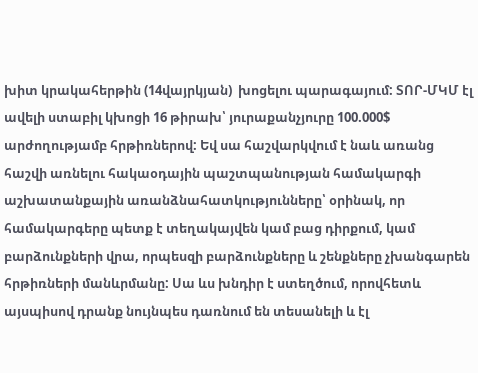խիտ կրակահերթին (14վայրկյան)  խոցելու պարագայում: ՏՈՐ-ՄԿՄ էլ ավելի ստաբիլ կխոցի 16 թիրախ՝ յուրաքանչյուրը 100.000$ արժողությամբ հրթիռներով: Եվ սա հաշվարկվում է նաև առանց հաշվի առնելու հակաօդային պաշտպանության համակարգի աշխատանքային առանձնահատկությունները՝ օրինակ, որ համակարգերը պետք է տեղակայվեն կամ բաց դիրքում, կամ բարձունքների վրա, որպեսզի բարձունքները և շենքները չխանգարեն հրթիռների մանևրմանը: Սա ևս խնդիր է ստեղծում, որովհետև այսպիսով դրանք նույնպես դառնում են տեսանելի և էլ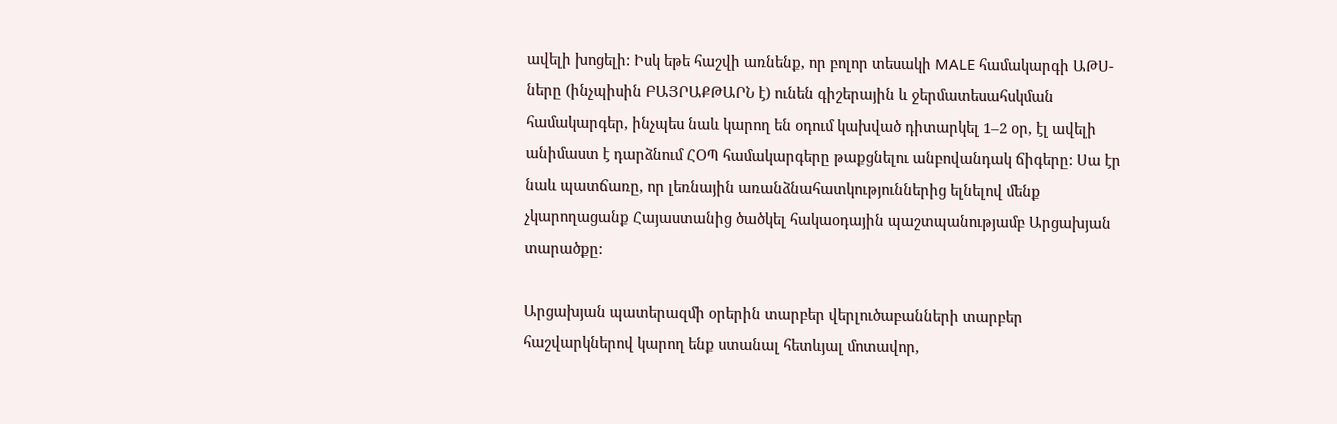ավելի խոցելի: Իսկ եթե հաշվի առնենք, որ բոլոր տեսակի MALE համակարգի ԱԹՍ-ները (ինչպիսին ԲԱՅՐԱՔԹԱՐՆ է) ունեն գիշերային և ջերմատեսահսկման համակարգեր, ինչպես նաև կարող են օդում կախված դիտարկել 1–2 օր, էլ ավելի անիմաստ է դարձնում ՀՕՊ համակարգերը թաքցնելու անբովանդակ ճիգերը: Սա էր նաև պատճառը, որ լեռնային առանձնահատկություններից ելնելով մենք չկարողացանք Հայաստանից ծածկել հակաօդային պաշտպանությամբ Արցախյան տարածքը:

Արցախյան պատերազմի օրերին տարբեր վերլուծաբանների տարբեր հաշվարկներով կարող ենք ստանալ հետևյալ մոտավոր,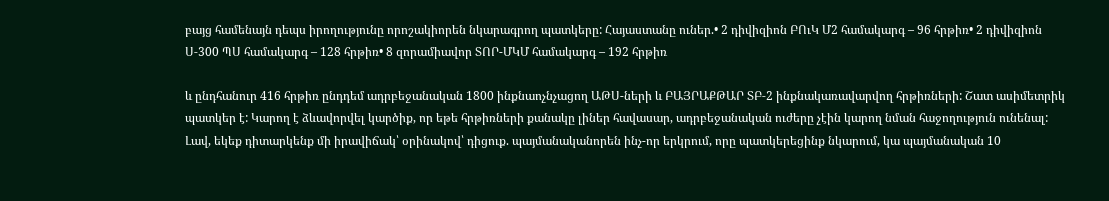բայց համենայն դեպս իրողությունը որոշակիորեն նկարագրող պատկերը: Հայաստանը ուներ.• 2 դիվիզիոն ԲՈւԿ Մ2 համակարգ – 96 հրթիռ• 2 դիվիզիոն Ս‑300 ՊՍ համակարգ – 128 հրթիռ• 8 զորամիավոր ՏՈՐ-ՄԿՄ համակարգ – 192 հրթիռ

և ընդհանուր 416 հրթիռ ընդդեմ ադրբեջանական 1800 ինքնաոչնչացող ԱԹՍ-ների և ԲԱՅՐԱՔԹԱՐ ՏԲ‑2 ինքնակառավարվող հրթիռների: Շատ ասիմետրիկ պատկեր է: Կարող է ձևավորվել կարծիք, որ եթե հրթիռների քանակը լիներ հավասար, ադրբեջանական ուժերը չէին կարող նման հաջողություն ունենալ: Լավ, եկեք դիտարկենք մի իրավիճակ՝ օրինակով՝ դիցուք. պայմանականորեն ինչ-որ երկրում, որը պատկերեցինք նկարում, կա պայմանական 10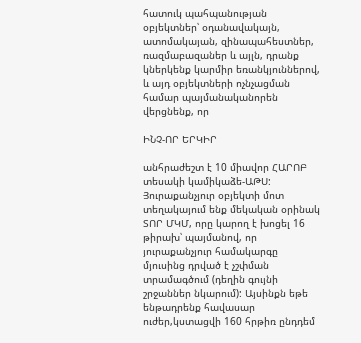հատուկ պահպանության օբյեկտներ՝ օդանավակայն, ատոմակայան, զինապահեստներ, ռազմաբազաներ և այլն, դրանք կներկենք կարմիր եռանկյուններով, և այդ օբյեկտների ոչնչացման համար պայմանականորեն վերցնենք, որ

ԻՆՉ-ՈՐ ԵՐԿԻՐ

անհրաժեշտ է 10 միավոր ՀԱՐՈԲ տեսակի կամիկաձե-ԱԹՍ: Յուրաքանչյուր օբյեկտի մոտ տեղակայում ենք մեկական օրինակ ՏՈՐ ՄԿՄ, որը կարող է խոցել 16 թիրախ՝ պայմանով, որ յուրաքանչյուր համակարգը մյուսինց դրված է չշփման տրամագծում (դեղին գույնի շրջաններ նկարում): Այսինքն եթե ենթադրենք հավասար ուժեր,կստացվի 160 հրթիռ ընդդեմ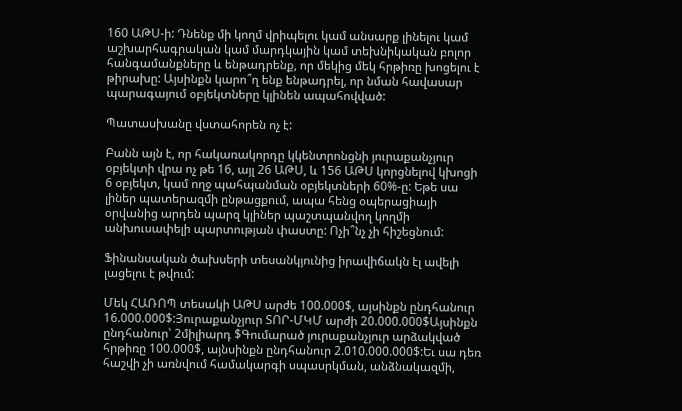160 ԱԹՍ‑ի: Դնենք մի կողմ վրիպելու կամ անսարք լինելու կամ աշխարհագրական կամ մարդկային կամ տեխնիկական բոլոր հանգամանքները և ենթադրենք, որ մեկից մեկ հրթիռը խոցելու է թիրախը: Այսինքն կարո՞ղ ենք ենթադրել, որ նման հավասար պարագայում օբյեկտները կլինեն ապահովված:

Պատասխանը վստահորեն ոչ է:

Բանն այն է, որ հակառակորդը կկենտրոնցնի յուրաքանչյուր օբյեկտի վրա ոչ թե 16, այլ 26 ԱԹՍ, և 156 ԱԹՍ կորցնելով կխոցի 6 օբյեկտ, կամ ողջ պահպանման օբյեկտների 60%-ը: Եթե սա լիներ պատերազմի ընթացքում, ապա հենց օպերացիայի օրվանից արդեն պարզ կլիներ պաշտպանվող կողմի անխուսափելի պարտության փաստը: Ոչի՞նչ չի հիշեցնում:

Ֆինանսական ծախսերի տեսանկյունից իրավիճակն էլ ավելի լացելու է թվում:

Մեկ ՀԱՌՈՊ տեսակի ԱԹՍ արժե 100.000$, այսինքն ընդհանուր 16.000.000$:Յուրաքանչյուր ՏՈՐ-ՄԿՄ արժի 20.000.000$Այսինքն ընդհանուր՝ 2միլիարդ $Գումարած յուրաքանչյուր արձակված հրթիռը 100.000$, այնսինքն ընդհանուր 2.010.000.000$:Եւ սա դեռ հաշվի չի առնվում համակարգի սպասրկման, անձնակազմի,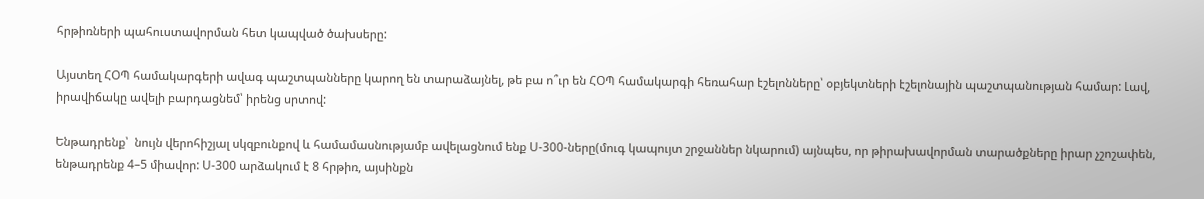հրթիռների պահուստավորման հետ կապված ծախսերը:

Այստեղ ՀՕՊ համակարգերի ավագ պաշտպանները կարող են տարաձայնել, թե բա ո՞ւր են ՀՕՊ համակարգի հեռահար էշելոնները՝ օբյեկտների էշելոնային պաշտպանության համար: Լավ, իրավիճակը ավելի բարդացնեմ՝ իրենց սրտով:

Ենթադրենք՝  նույն վերոհիշյալ սկզբունքով և համամասնությամբ ավելացնում ենք Ս‑300-ները(մուգ կապույտ շրջաններ նկարում) այնպես, որ թիրախավորման տարածքները իրար չշոշափեն, ենթադրենք 4–5 միավոր: Ս‑300 արձակում է 8 հրթիռ, այսինքն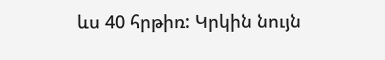ևս 40 հրթիռ: Կրկին նույն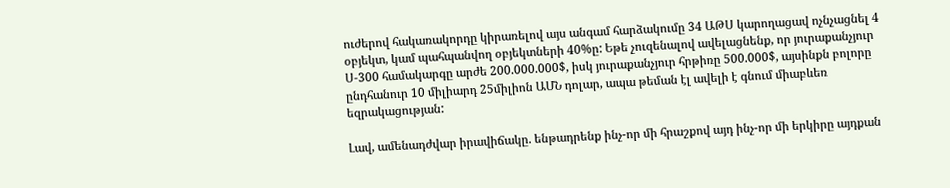ուժերով հակառակորդը կիրառելով այս անգամ հարձակումը 34 ԱԹՍ կարողացավ ոչնչացնել 4 օբյեկտ, կամ պահպանվող օբյեկտների 40%ը: Եթե չուզենալով ավելացնենք, որ յուրաքանչյուր Ս‑300 համակարգը արժե 200.000.000$, իսկ յուրաքանչյուր հրթիռը 500.000$, այսինքն բոլորը ընդհանուր 10 միլիարդ 25միլիոն ԱՄՆ դոլար, ապա թեման էլ ավելի է գնում միաբևեռ եզրակացության:

Լավ, ամենադժվար իրավիճակը. ենթադրենք ինչ-որ մի հրաշքով այդ ինչ-որ մի երկիրը այդքան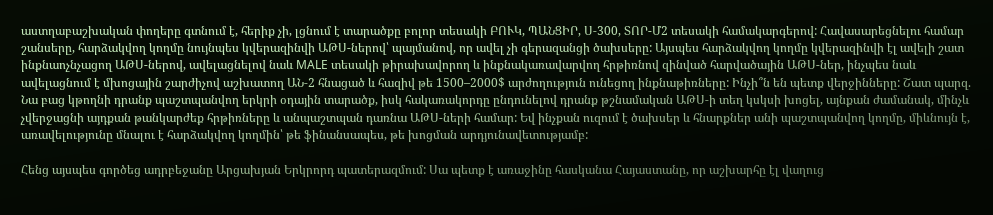աստղաբաշխական փողերը գտնում է, հերիք չի, լցնում է տարածքը բոլոր տեսակի ԲՈՒԿ, ՊԱՆՑԻՐ, Ս‑300, ՏՈՐ-Մ2 տեսակի համակարգերով: Հավասարեցնելու համար շանսերը, հարձակվող կողմը նույնպես կվերազինվի ԱԹՍ-ներով՝ պայմանով, որ ավել չի գերազանցի ծախսերը: Այսպես հարձակվող կողմը կվերազինվի էլ ավելի շատ ինքնաոչնչացող ԱԹՍ-ներով, ավելացնելով նաև MALE տեսակի թիրախավորող և ինքնակառավարվող հրթիռնով զինված հարվածային ԱԹՍ-ներ, ինչպես նաև ավելացնում է մխոցային շարժիչով աշխատող ԱՆ‑2 հնացած և հազիվ թե 1500–2000$ արժողություն ունեցող ինքնաթիռները: Ինչի՞ն են պետք վերջինները: Շատ պարզ. Նա բաց կթողնի դրանք պաշտպանվող երկրի օդային տարածք, իսկ հակառակորդը ընդունելով դրանք թշնամական ԱԹՍ‑ի տեղ կսկսի խոցել, այնքան ժամանակ, մինչև չվերջացնի այդքան թանկարժեք հրթիռները և անպաշտպան դառնա ԱԹՍ-ների համար: Եվ ինչքան ուզում է ծախսեր և հնարքներ անի պաշտպանվող կողմը, միևնույն է, առավելությունը մնալու է հարձակվող կողմին՝ թե ֆինանսապես, թե խոցման արդյունավետությամբ:

Հենց այսպես գործեց ադրբեջանը Արցախյան Երկրորդ պատերազմում: Սա պետք է առաջինը հասկանա Հայաստանը, որ աշխարհը էլ վաղուց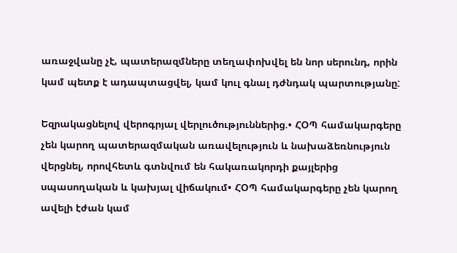առաջվանը չէ, պատերազմները տեղափոխվել են նոր սերունդ, որին կամ պետք է ադապտացվել, կամ կուլ գնալ դժնդակ պարտությանը:

Եզրակացնելով վերոգրյալ վերլուծություններից.• ՀՕՊ համակարգերը չեն կարող պատերազմական առավելություն և նախաձեռնություն վերցնել, որովհետև գտնվում են հակառակորդի քայլերից սպասողական և կախյալ վիճակում• ՀՕՊ համակարգերը չեն կարող ավելի էժան կամ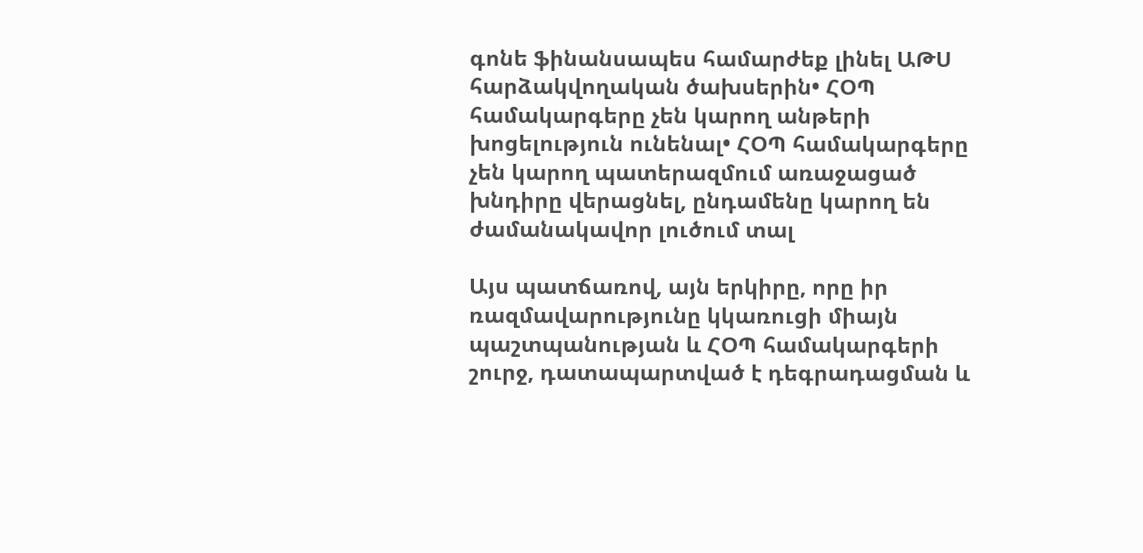գոնե ֆինանսապես համարժեք լինել ԱԹՍ հարձակվողական ծախսերին• ՀՕՊ համակարգերը չեն կարող անթերի խոցելություն ունենալ• ՀՕՊ համակարգերը չեն կարող պատերազմում առաջացած խնդիրը վերացնել, ընդամենը կարող են ժամանակավոր լուծում տալ

Այս պատճառով, այն երկիրը, որը իր ռազմավարությունը կկառուցի միայն պաշտպանության և ՀՕՊ համակարգերի շուրջ, դատապարտված է դեգրադացման և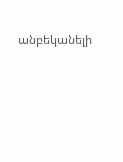անբեկանելի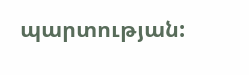պարտության: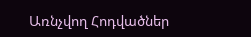Առնչվող Հոդվածներ